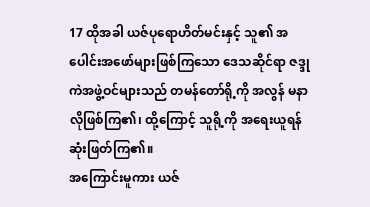17 ထိုအခါ ယဇ်ပုရောဟိတ်မင်းနှင့် သူ၏ အပေါင်းအဖော်များဖြစ်ကြသော ဒေသဆိုင်ရာ ဇဒ္ဒုကဲအဖွဲ့ဝင်များသည် တမန်တော်ရို့ကို အလွန် မနာလိုဖြစ်ကြ၏၊ ထို့ကြောင့် သူရို့ကို အရေးယူရန် ဆုံးဖြတ်ကြ၏။
အကြောင်းမူကား ယဇ်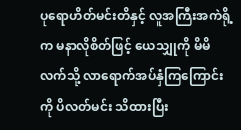ပုရောဟိတ်မင်းတိနှင့် လူအကြီးအကဲရို့က မနာလိုစိတ်ဖြင့် ယေသျှုကို မိမိလက်သို့ လာရောက်အပ်နှံကြကြောင်းကို ပိလတ်မင်း သိထားပြီး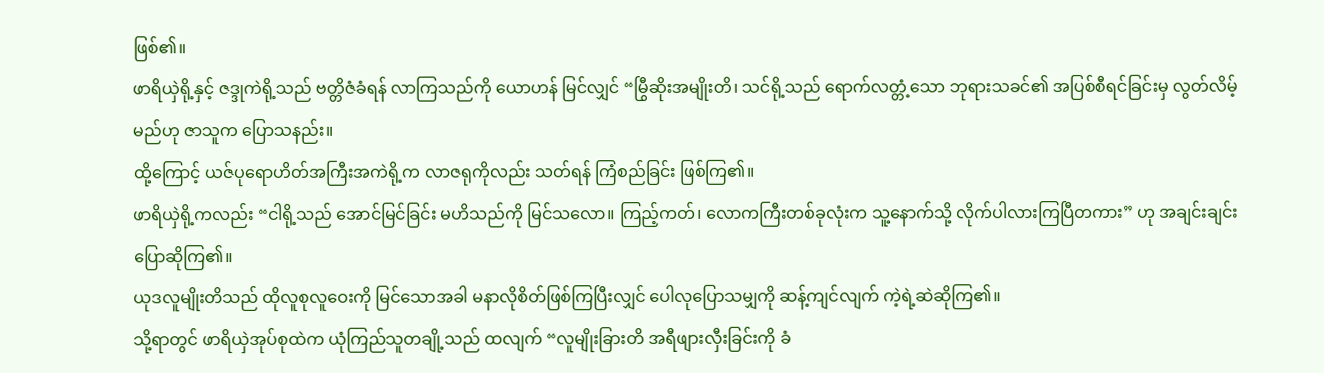ဖြစ်၏။
ဖာရိယှဲရို့နှင့် ဇဒ္ဒုကဲရို့သည် ဗတ္တိဇံခံရန် လာကြသည်ကို ယောဟန် မြင်လျှင် “မြွီဆိုးအမျိုးတိ၊ သင်ရို့သည် ရောက်လတ္တံ့သော ဘုရားသခင်၏ အပြစ်စီရင်ခြင်းမှ လွတ်လိမ့်မည်ဟု ဇာသူက ပြောသနည်း။
ထို့ကြောင့် ယဇ်ပုရောဟိတ်အကြီးအကဲရို့က လာဇရုကိုလည်း သတ်ရန် ကြံစည်ခြင်း ဖြစ်ကြ၏။
ဖာရိယှဲရို့ကလည်း “ငါရို့သည် အောင်မြင်ခြင်း မဟိသည်ကို မြင်သလော။ ကြည့်ကတ်၊ လောကကြီးတစ်ခုလုံးက သူ့နောက်သို့ လိုက်ပါလားကြပြီတကား” ဟု အချင်းချင်း ပြောဆိုကြ၏။
ယုဒလူမျိုးတိသည် ထိုလူစုလူဝေးကို မြင်သောအခါ မနာလိုစိတ်ဖြစ်ကြပြီးလျှင် ပေါလုပြောသမျှကို ဆန့်ကျင်လျက် ကဲ့ရဲ့ဆဲဆိုကြ၏။
သို့ရာတွင် ဖာရိယှဲအုပ်စုထဲက ယုံကြည်သူတချို့သည် ထလျက် “လူမျိုးခြားတိ အရီဖျားလှီးခြင်းကို ခံ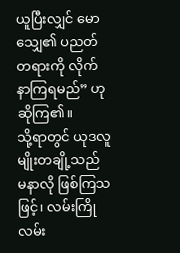ယူပြီးလျှင် မောသျှေ၏ ပညတ်တရားကို လိုက်နာကြရမည်” ဟု ဆိုကြ၏။
သို့ရာတွင် ယုဒလူမျိုးတချို့သည် မနာလို ဖြစ်ကြသဖြင့်၊ လမ်းကြိုလမ်း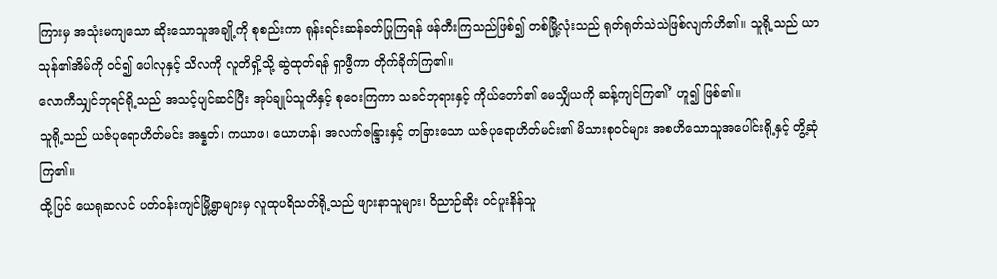ကြားမှ အသုံးမကျသော ဆိုးသောသူအချို့ကို စုစည်းကာ ရုန်းရင်းဆန်ခတ်ပြုကြရန် ဖန်တီးကြသည်ဖြစ်၍ တစ်မြို့လုံးသည် ရုတ်ရုတ်သဲသဲဖြစ်လျက်ဟိ၏။ သူရို့သည် ယာသုန်၏အိမ်ကို ဝင်၍ ပေါလုနှင့် သိလကို လူတိရှိ့သို့ ဆွဲထုတ်ရန် ရှာဖွီကာ တိုက်ခိုက်ကြ၏။
လောကီသျှင်ဘုရင်ရို့သည် အသင့်ပျင်ဆင်ပြီး အုပ်ချုပ်သူတိနှင့် စုဝေးကြကာ သခင်ဘုရားနှင့် ကိုယ်တော်၏ မေသျှိယကို ဆန့်ကျင်ကြ၏’ ဟူ၍ ဖြစ်၏။
သူရို့သည် ယဇ်ပုရောဟိတ်မင်း အန္နတ်၊ ကယာဖ၊ ယောဟန်၊ အလက်ဇန္ဒြားနှင့် တခြားသော ယဇ်ပုရောဟိတ်မင်း၏ မိသားစုဝင်များ အစဟိသောသူအပေါင်းရို့နှင့် တွိ့ဆုံကြ၏။
ထို့ပြင် ယေရုဆလင် ပတ်ဝန်းကျင်မြို့ရွာများမှ လူထုပရိသတ်ရို့သည် ဖျားနာသူများ၊ ဝိညာဉ်ဆိုး ဝင်ပူးနိန်သူ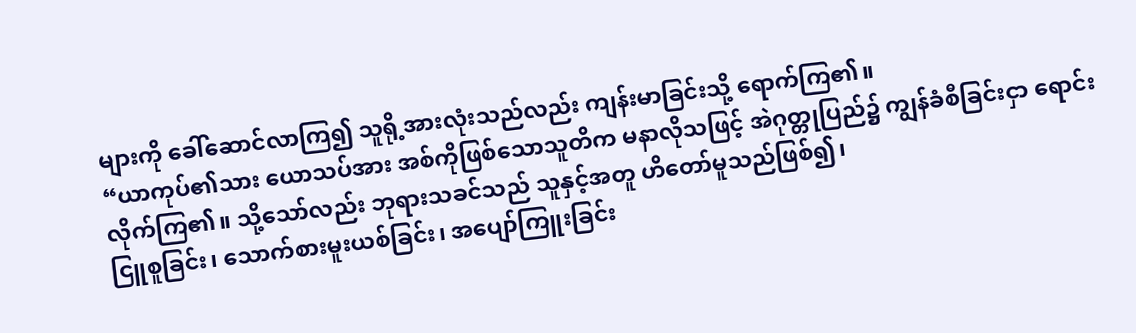များကို ခေါ်ဆောင်လာကြ၍ သူရို့အားလုံးသည်လည်း ကျန်းမာခြင်းသို့ ရောက်ကြ၏။
“ယာကုပ်၏သား ယောသပ်အား အစ်ကိုဖြစ်သောသူတိက မနာလိုသဖြင့် အဲဂုတ္တုပြည်၌ ကျွန်ခံစီခြင်းငှာ ရောင်းလိုက်ကြ၏။ သို့သော်လည်း ဘုရားသခင်သည် သူနှင့်အတူ ဟိတော်မူသည်ဖြစ်၍၊
ငြူစူခြင်း၊ သောက်စားမူးယစ်ခြင်း၊ အပျော်ကြူးခြင်း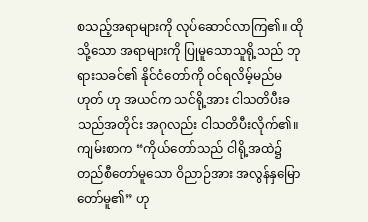စသည့်အရာများကို လုပ်ဆောင်လာကြ၏။ ထိုသို့သော အရာများကို ပြုမူသောသူရို့သည် ဘုရားသခင်၏ နိုင်ငံတော်ကို ဝင်ရလိမ့်မည်မဟုတ် ဟု အယင်က သင်ရို့အား ငါသတိပီးခသည်အတိုင်း အဂုလည်း ငါသတိပီးလိုက်၏။
ကျမ်းစာက “ကိုယ်တော်သည် ငါရို့အထဲ၌ တည်စီတော်မူသော ဝိညာဉ်အား အလွန်နှမြောတော်မူ၏” ဟု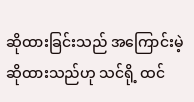ဆိုထားခြင်းသည် အကြောင်းမဲ့ ဆိုထားသည်ဟု သင်ရို့ ထင်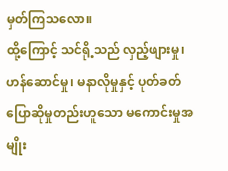မှတ်ကြသလော။
ထို့ကြောင့် သင်ရို့သည် လှည့်ဖျားမှု၊ ဟန်ဆောင်မှု၊ မနာလိုမှုနှင့် ပုတ်ခတ်ပြောဆိုမှုတည်းဟူသော မကောင်းမှုအမျိုး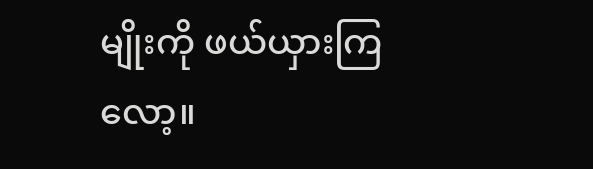မျိုးကို ဖယ်ယှားကြလော့။